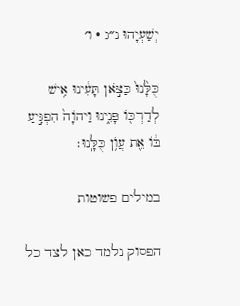יְשַׁעְיָהוּ נ״ג · ו׳

כֻּלָּ֙נוּ֙ כַּצֹּ֣אן תָּעִ֔ינוּ אִ֥ישׁ לְדַרְכּ֖וֹ פָּנִ֑ינוּ וַיהֹוָה֙ הִפְגִּ֣יעַ בּ֔וֹ אֵ֖ת עֲוֺ֥ן כֻּלָּֽנוּ׃

במילים פשוטות

הפסוק נלמד כאן לצד כל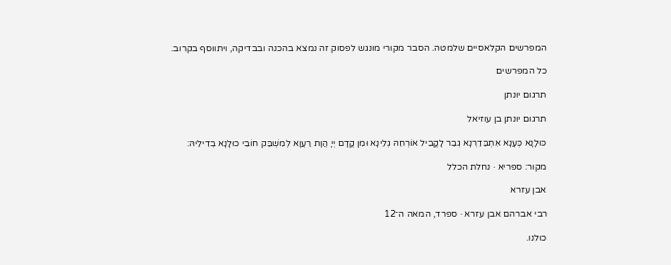המפרשים הקלאסיים שלמטה. הסבר מקורי מונגש לפסוק זה נמצא בהכנה ובבדיקה, ויתווסף בקרוב.

כל המפרשים

תרגום יונתן

תרגום יונתן בן עוזיאל

כּוּלָנָא כְּעָנָא אִתְבַּדַרְנָא גְבַר לָקֳבֵיל אוֹרְחֵהּ גְלֵינָא וּמִן קֳדָם יְיָ הֲוָת רַעֲוָא לְמִשְׁבַּק חוֹבֵי כוּלָנָא בְדִילֵיהּ:

מקור: ספריא · נחלת הכלל

אבן עזרא

רבי אברהם אבן עזרא · ספרד, המאה ה־12

כולנו.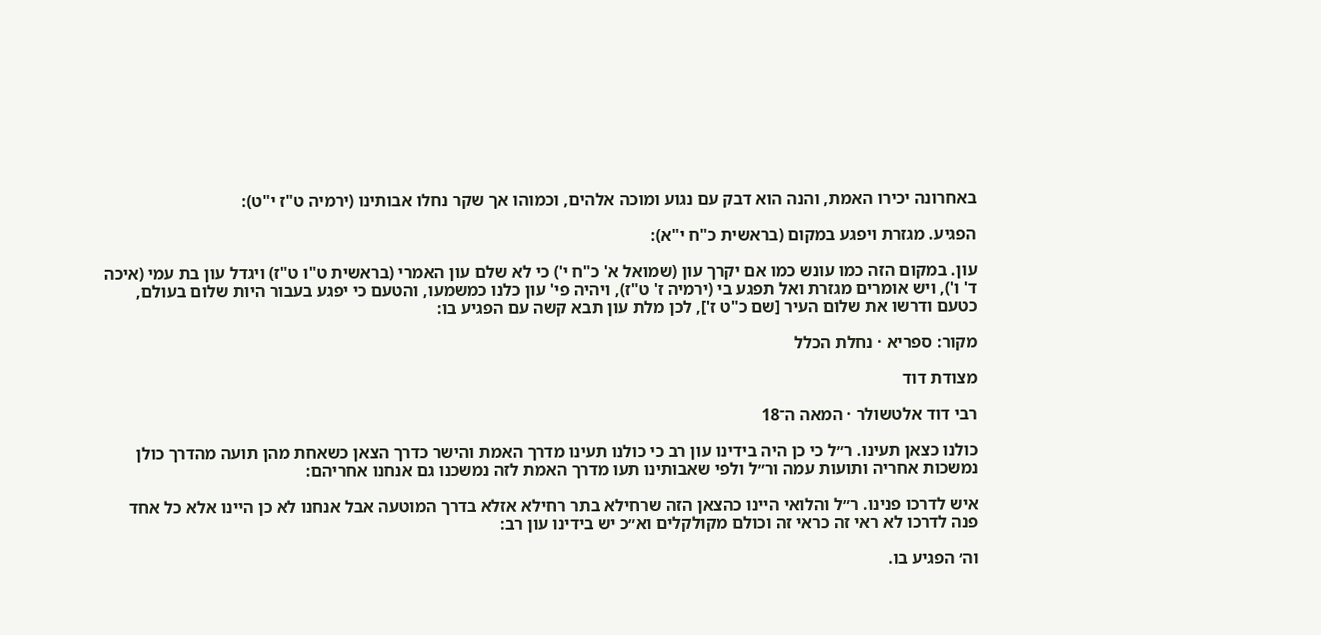באחרונה יכירו האמת, והנה הוא דבק עם נגוע ומוכה אלהים, וכמוהו אך שקר נחלו אבותינו (ירמיה ט"ז י"ט):

הפגיע. מגזרת ויפגע במקום (בראשית כ"ח י"א):

עון. במקום הזה כמו עונש כמו אם יקרך עון (שמואל א' כ"ח י') כי לא שלם עון האמרי (בראשית ט"ו ט"ז) ויגדל עון בת עמי (איכה ד' ו'), ויש אומרים מגזרת ואל תפגע בי (ירמיה ז' ט"ז), ויהיה פי' עון כלנו כמשמעו, והטעם כי יפגע בעבור היות שלום בעולם, כטעם ודרשו את שלום העיר [שם כ"ט ז'], לכן מלת עון תבא קשה עם הפגיע בו:

מקור: ספריא · נחלת הכלל

מצודת דוד

רבי דוד אלטשולר · המאה ה־18

כולנו כצאן תעינו. ר״ל כי כן היה בידינו עון רב כי כולנו תעינו מדרך האמת והישר כדרך הצאן כשאחת מהן תועה מהדרך כולן נמשכות אחריה ותועות עמה ור״ל ולפי שאבותינו תעו מדרך האמת לזה נמשכנו גם אנחנו אחריהם:

איש לדרכו פנינו. ר״ל והלואי היינו כהצאן הזה שרחילא בתר רחילא אזלא בדרך המוטעה אבל אנחנו לא כן היינו אלא כל אחד פנה לדרכו לא ראי זה כראי זה וכולם מקולקלים וא״כ יש בידינו עון רב:

וה׳ הפגיע בו.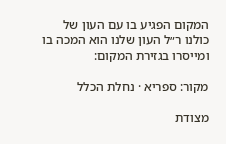המקום הפגיע בו עם העון של כולנו ר״ל העון שלנו הוא המכה בו ומייסרו בגזירת המקום:

מקור: ספריא · נחלת הכלל

מצודת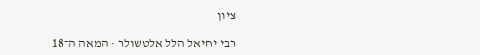ציון

רבי יחיאל הלל אלטשולר · המאה ה־18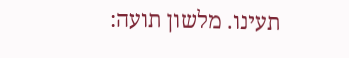תעינו. מלשון תועה: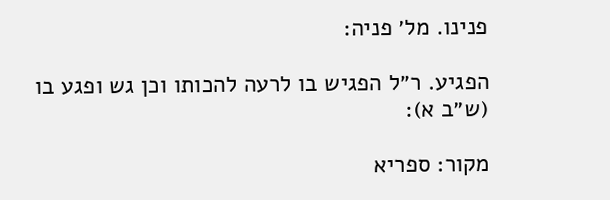פנינו. מל׳ פניה:

הפגיע. ר״ל הפגיש בו לרעה להכותו וכן גש ופגע בו (ש״ב א):

מקור: ספריא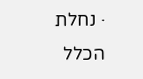· נחלת הכלל